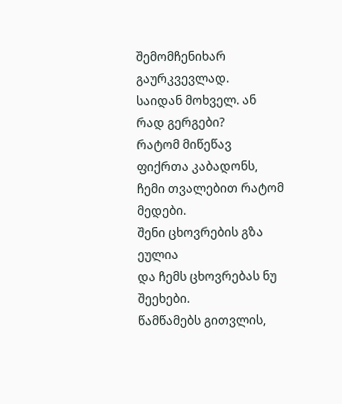შემომჩენიხარ გაურკვევლად.
საიდან მოხველ. ან რად გერგები?
რატომ მიწეწავ ფიქრთა კაბადონს,
ჩემი თვალებით რატომ მედები.
შენი ცხოვრების გზა ეულია
და ჩემს ცხოვრებას ნუ შეეხები.
წამწამებს გითვლის,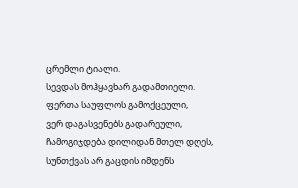ცრემლი ტიალი.
სევდას მოჰყავხარ გადამთიელი.
ფერთა საუფლოს გამოქცეული,
ვერ დაგასვენებს გადარეული,
ჩამოგიჯდება დილიდან მთელ დღეს,
სუნთქვას არ გაცდის იმდენს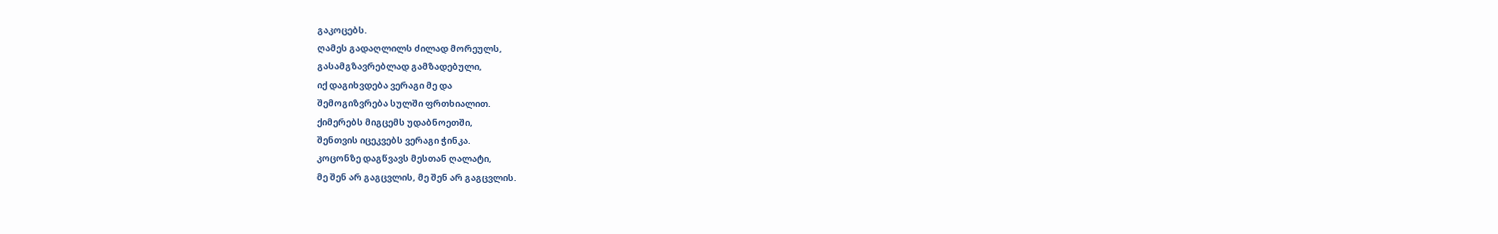გაკოცებს.
ღამეს გადაღლილს ძილად მორეულს,
გასამგზავრებლად გამზადებული,
იქ დაგიხვდება ვერაგი მე და
შემოგიზვრება სულში ფრთხიალით.
ქიმერებს მიგცემს უდაბნოეთში,
შენთვის იცეკვებს ვერაგი ჭინკა.
კოცონზე დაგწვავს მესთან ღალატი,
მე შენ არ გაგცვლის, მე შენ არ გაგცვლის.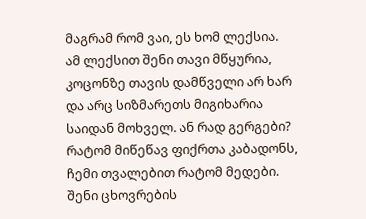მაგრამ რომ ვაი, ეს ხომ ლექსია.
ამ ლექსით შენი თავი მწყურია,
კოცონზე თავის დამწველი არ ხარ
და არც სიზმარეთს მიგიხარია
საიდან მოხველ. ან რად გერგები?
რატომ მიწეწავ ფიქრთა კაბადონს,
ჩემი თვალებით რატომ მედები.
შენი ცხოვრების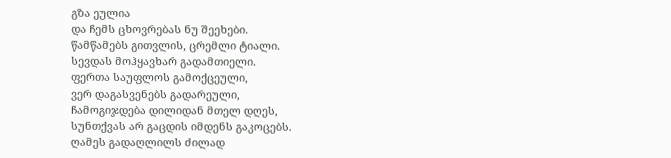გზა ეულია
და ჩემს ცხოვრებას ნუ შეეხები.
წამწამებს გითვლის, ცრემლი ტიალი.
სევდას მოჰყავხარ გადამთიელი.
ფერთა საუფლოს გამოქცეული,
ვერ დაგასვენებს გადარეული,
ჩამოგიჯდება დილიდან მთელ დღეს,
სუნთქვას არ გაცდის იმდენს გაკოცებს.
ღამეს გადაღლილს ძილად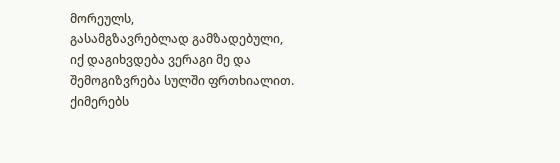მორეულს,
გასამგზავრებლად გამზადებული,
იქ დაგიხვდება ვერაგი მე და
შემოგიზვრება სულში ფრთხიალით.
ქიმერებს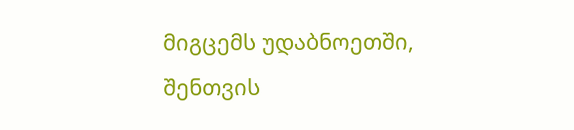მიგცემს უდაბნოეთში,
შენთვის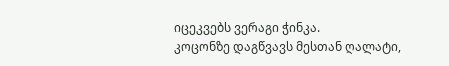იცეკვებს ვერაგი ჭინკა.
კოცონზე დაგწვავს მესთან ღალატი,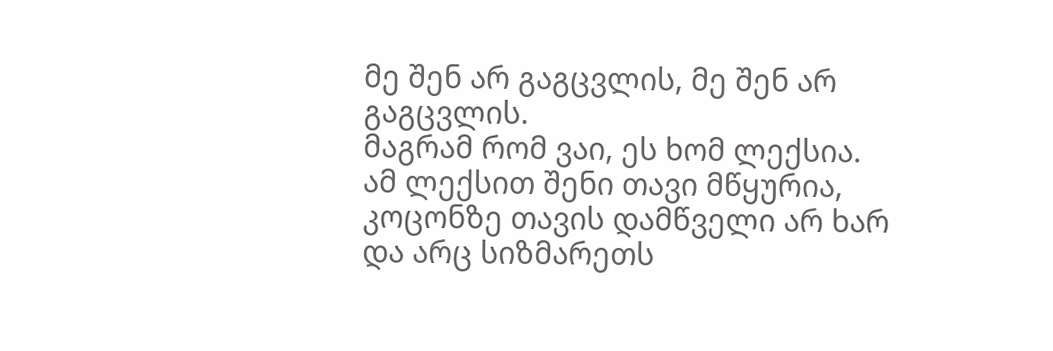მე შენ არ გაგცვლის, მე შენ არ გაგცვლის.
მაგრამ რომ ვაი, ეს ხომ ლექსია.
ამ ლექსით შენი თავი მწყურია,
კოცონზე თავის დამწველი არ ხარ
და არც სიზმარეთს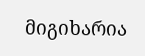მიგიხარია